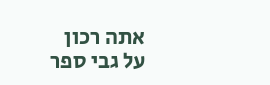אתה רכון
על גבי ספר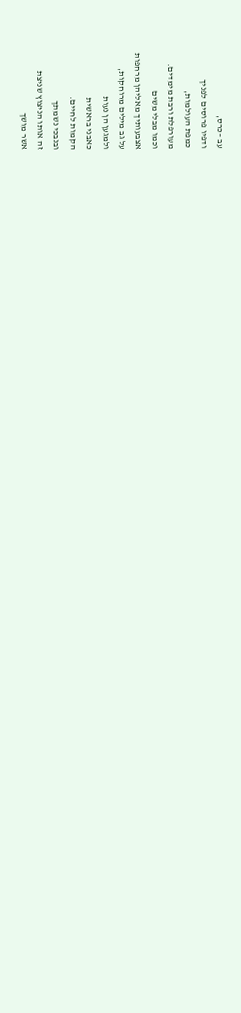עב –כרס,
ודפיו פרוסים לפניך
כמפת העולמות,
מעורפלת ורבת מימדים.
וכמו מבלי משים
אצבעותיך מאליהן מרחפות
על גב מילים מרוחקות,
ולמגען הן נעות
כאבני בראשית
הקמות לחיים.
ובנבכי נשמתך
זה אותו הניצוץ שניצת
אשר מושך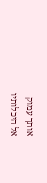אותך עמוק
אל היכלותיו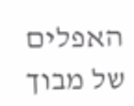האפלים
של מבוך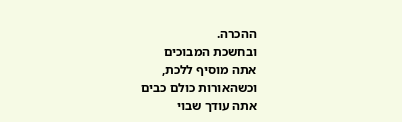ההכרה.
ובחשכת המבוכים
אתה מוסיף ללכת,
וכשהאורות כולם כבים
אתה עודך שבוי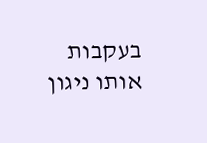בעקבות אותו ניגון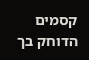קסמים
הדוחק בך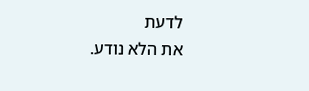לדעת
את הלא נודע.